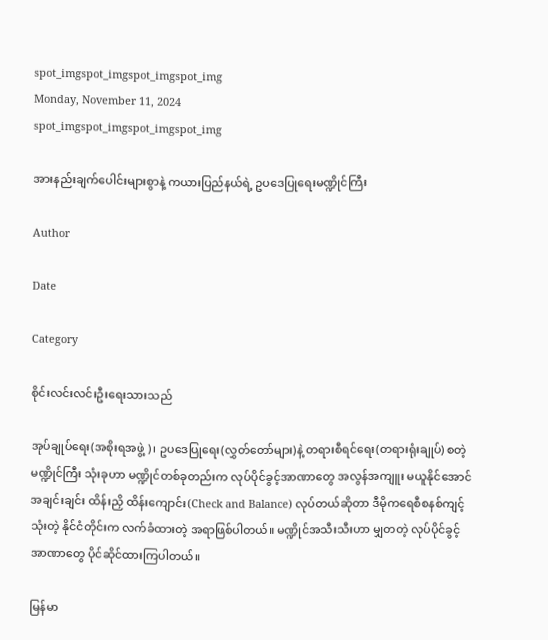spot_imgspot_imgspot_imgspot_img
Monday, November 11, 2024
spot_imgspot_imgspot_imgspot_img

အားနည်းချက်ပေါင်းများစွာနဲ့ ကယားပြည်နယ်ရဲ့ ဥပဒေပြုရေးမဏ္ဍိုင်ကြီး

Author

Date

Category

စိုင်းလင်းလင်းဦးရေးသားသည်

အုပ်ချုပ်ရေး(အစိုးရအဖွဲ့)၊ ဥပဒေပြုရေး(လွှတ်တော်များ)နဲ့ တရားစီရင်ရေး(တရားရုံးချုပ်) စတဲ့ မဏ္ဍိုင်ကြီး သုံးခုဟာ မဏ္ဍိုင်တစ်ခုတည်းက လုပ်ပိုင်ခွင့်အာဏာတွေ အလွန်အကျူး မယူနိုင်အောင် အချင်းချင်း ထိန်းညှိ ထိန်းကျောင်း(Check and Balance) လုပ်တယ်ဆိုတာ ဒီမိုကရေစီစနစ်ကျင့်သုံးတဲ့ နိုင်ငံတိုင်းက လက်ခံထားတဲ့ အရာဖြစ်ပါတယ်။ မဏ္ဍိုင်အသီးသီးဟာ မျှတတဲ့ လုပ်ပိုင်ခွင့်အာဏာတွေ ပိုင်ဆိုင်ထားကြပါတယ်။

မြန်မာ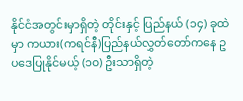နိုင်ငံအတွင်းမှာရှိတဲ့ တိုင်းနှင့် ပြည်နယ် (၁၄) ခုထဲမှာ ကယား(ကရင်နီ)ပြည်နယ်လွှတ်တော်ကနေ ဥပဒေပြုနိုင်မယ့် (၁၀) ဦးသာရှိတဲ့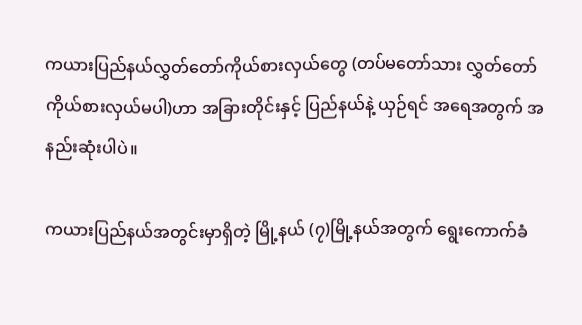ကယားပြည်နယ်လွှတ်တော်ကိုယ်စားလှယ်တွေ (တပ်မတော်သား လွှတ်တော်ကိုယ်စားလှယ်မပါ)ဟာ အခြားတိုင်းနှင့် ပြည်နယ်နဲ့ ယှဉ်ရင် အရေအတွက် အနည်းဆုံးပါပဲ။

ကယားပြည်နယ်အတွင်းမှာရှိတဲ့ မြို့နယ် (၇)မြို့နယ်အတွက် ရွေးကောက်ခံ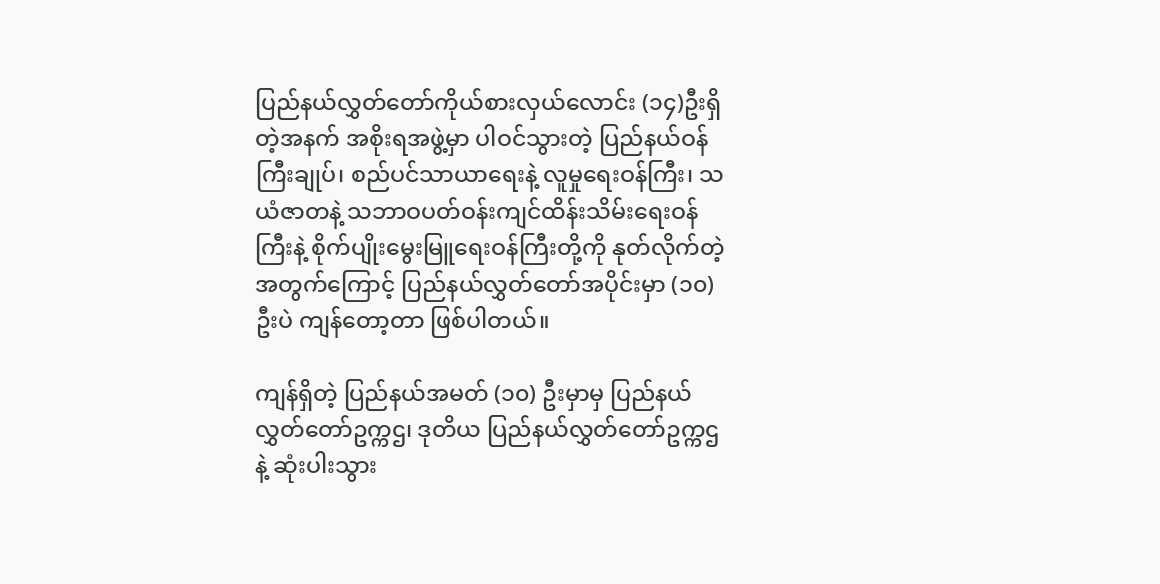ပြည်နယ်လွှတ်တော်ကိုယ်စားလှယ်လောင်း (၁၄)ဦးရှိတဲ့အနက် အစိုးရအဖွဲ့မှာ ပါဝင်သွားတဲ့ ပြည်နယ်ဝန်ကြီးချုပ်၊ စည်ပင်သာယာရေးနဲ့ လူမှုရေးဝန်ကြီး၊ သယံဇာတနဲ့ သဘာဝပတ်ဝန်းကျင်ထိန်းသိမ်းရေးဝန်ကြီးနဲ့ စိုက်ပျိုးမွေးမြူရေးဝန်ကြီးတို့ကို နုတ်လိုက်တဲ့အတွက်ကြောင့် ပြည်နယ်လွှတ်တော်အပိုင်းမှာ (၁၀) ဦးပဲ ကျန်တော့တာ ဖြစ်ပါတယ်။

ကျန်ရှိတဲ့ ပြည်နယ်အမတ် (၁၀) ဦးမှာမှ ပြည်နယ်လွှတ်တော်ဥက္ကဌ၊ ဒုတိယ ပြည်နယ်လွှတ်တော်ဥက္ကဌနဲ့ ဆုံးပါးသွား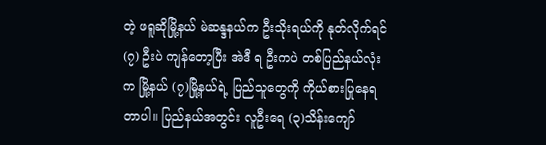တဲ့ ဖရူဆိုမြို့နယ် မဲဆန္ဒနယ်က ဦးသိုးရယ်ကို နုတ်လိုက်ရင် (၇) ဦးပဲ ကျန်တော့ပြီး အဲဒီ ရ ဦးကပဲ တစ်ပြည်နယ်လုံးက မြို့နယ် (၇)မြို့နယ်ရဲ့ ပြည်သူတွေကို ကိုယ်စားပြုနေရတာပါ။ ပြည်နယ်အတွင်း လူဦးရေ (၃)သိန်းကျော်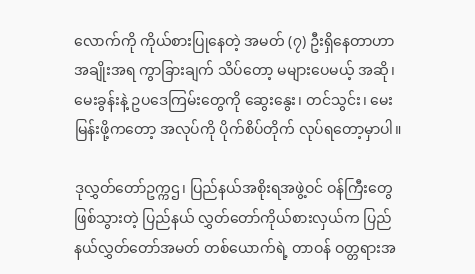လောက်ကို ကိုယ်စားပြုနေတဲ့ အမတ် (၇) ဦးရှိနေတာဟာ အချိုးအရ ကွာခြားချက် သိပ်တော့ မများပေမယ့် အဆို၊ မေးခွန်းနဲ့ ဥပဒေကြမ်းတွေကို ဆွေးနွေး၊ တင်သွင်း၊ မေးမြန်းဖို့ကတော့ အလုပ်ကို ပိုက်စိပ်တိုက် လုပ်ရတော့မှာပါ။

ဒုလွှတ်တော်ဥက္ကဌ၊ ပြည်နယ်အစိုးရအဖွဲ့ဝင် ဝန်ကြီးတွေဖြစ်သွားတဲ့ ပြည်နယ် လွှတ်တော်ကိုယ်စားလှယ်က ပြည်နယ်လွှတ်တော်အမတ် တစ်ယောက်ရဲ့ တာဝန် ဝတ္တရားအ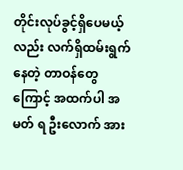တိုင်းလုပ်ခွင့်ရှိပေမယ့်လည်း လက်ရှိထမ်းရွက်နေတဲ့ တာဝန်တွေကြောင့် အထက်ပါ အမတ် ရ ဦးလောက် အား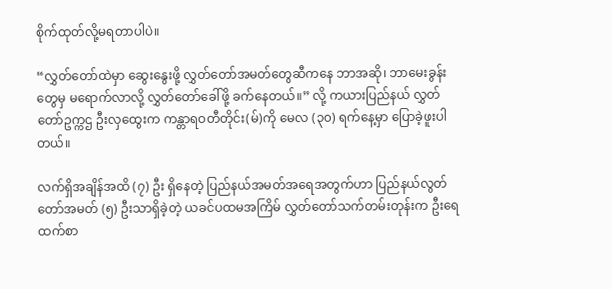စိုက်ထုတ်လို့မရတာပါပဲ။

“လွှတ်တော်ထဲမှာ ဆွေးနွေးဖို့ လွှတ်တော်အမတ်တွေဆီကနေ ဘာအဆို၊ ဘာမေးခွန်းတွေမှ မရောက်လာလို့ လွှတ်တော်ခေါ်ဖို့ ခက်နေတယ်။” လို့ ကယားပြည်နယ် လွှတ်တော်ဥက္ကဌ ဦးလှထွေးက ကန္တာရဝတီတိုင်း(မ်)ကို မေလ (၃၀) ရက်နေ့မှာ ပြောခဲ့ဖူးပါတယ်။

လက်ရှိအချိန်အထိ (၇) ဦး ရှိနေတဲ့ ပြည်နယ်အမတ်အရေအတွက်ဟာ ပြည်နယ်လွတ်တော်အမတ် (၅) ဦးသာရှိခဲ့တဲ့ ယခင်ပထမအကြိမ် လွှတ်တော်သက်တမ်းတုန်းက ဦးရေထက်စာ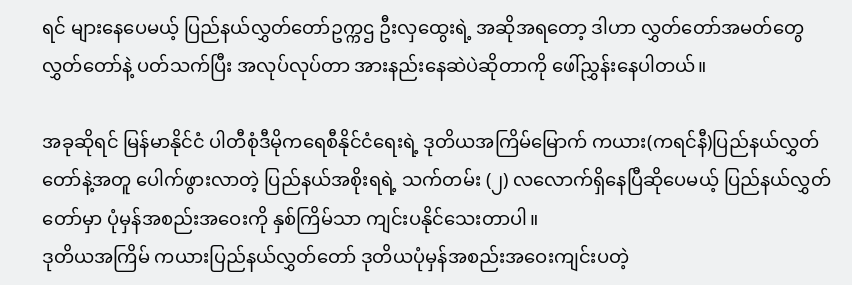ရင် များနေပေမယ့် ပြည်နယ်လွှတ်တော်ဥက္ကဌ ဦးလှထွေးရဲ့ အဆိုအရတော့ ဒါဟာ လွှတ်တော်အမတ်တွေ လွှတ်တော်နဲ့ ပတ်သက်ပြီး အလုပ်လုပ်တာ အားနည်းနေဆဲပဲဆိုတာကို ဖေါ်ညွှန်းနေပါတယ်။

အခုဆိုရင် မြန်မာနိုင်ငံ ပါတီစုံဒီမိုကရေစီနိုင်ငံရေးရဲ့ ဒုတိယအကြိမ်မြောက် ကယား(ကရင်နီ)ပြည်နယ်လွှတ်တော်နဲ့အတူ ပေါက်ဖွားလာတဲ့ ပြည်နယ်အစိုးရရဲ့ သက်တမ်း (၂) လလောက်ရှိနေပြီဆိုပေမယ့် ပြည်နယ်လွှတ်တော်မှာ ပုံမှန်အစည်းအဝေးကို နှစ်ကြိမ်သာ ကျင်းပနိုင်သေးတာပါ။
ဒုတိယအကြိမ် ကယားပြည်နယ်လွှတ်တော် ဒုတိယပုံမှန်အစည်းအဝေးကျင်းပတဲ့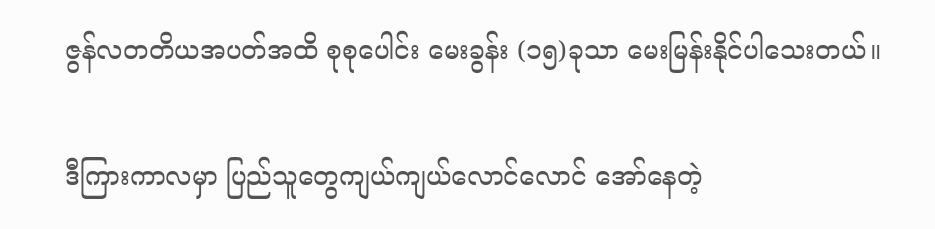ဇွန်လတတိယအပတ်အထိ စုစုပေါင်း မေးခွန်း (၁၅)ခုသာ မေးမြန်းနိုင်ပါသေးတယ်။

ဒီကြားကာလမှာ ပြည်သူတွေကျယ်ကျယ်လောင်လောင် အော်နေတဲ့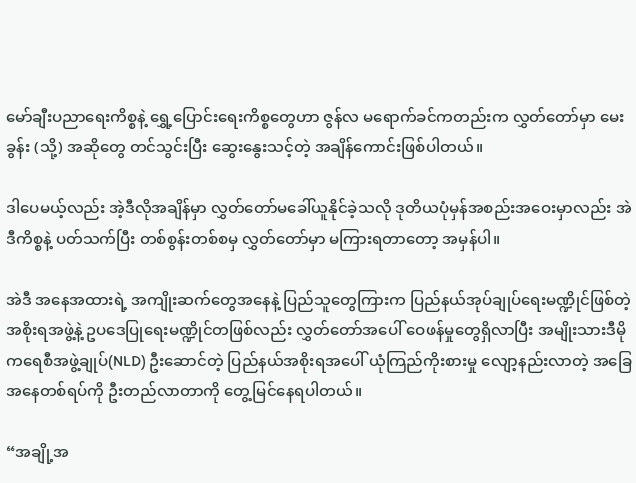မော်ချီးပညာရေးကိစ္စနဲ့ ရွှေ့ပြောင်းရေးကိစ္စတွေဟာ ဇွန်လ မရောက်ခင်ကတည်းက လွှတ်တော်မှာ မေးခွန်း (သို့) အဆိုတွေ တင်သွင်းပြီး ဆွေးနွေးသင့်တဲ့ အချိန်ကောင်းဖြစ်ပါတယ်။

ဒါပေမယ့်လည်း အဲ့ဒီလိုအချိန်မှာ လွှတ်တော်မခေါ်ယူနိုင်ခဲ့သလို ဒုတိယပုံမှန်အစည်းအဝေးမှာလည်း အဲဒီကိစ္စနဲ့ ပတ်သက်ပြီး တစ်စွန်းတစ်စမှ လွှတ်တော်မှာ မကြားရတာတော့ အမှန်ပါ။

အဲဒီ အနေအထားရဲ့ အကျိုးဆက်တွေအနေနဲ့ ပြည်သူတွေကြားက ပြည်နယ်အုပ်ချုပ်ရေးမဏ္ဍိုင်ဖြစ်တဲ့ အစိုးရအဖွဲ့နဲ့ ဥပဒေပြုရေးမဏ္ဍိုင်တဖြစ်လည်း လွှတ်တော်အပေါ် ဝေဖန်မှုတွေရှိလာပြီး အမျိုးသားဒီမိုကရေစီအဖွဲ့ချုပ်(NLD) ဦးဆောင်တဲ့ ပြည်နယ်အစိုးရအပေါ် ယုံကြည်ကိုးစားမှု လျော့နည်းလာတဲ့ အခြေအနေတစ်ရပ်ကို ဦးတည်လာတာကို တွေ့မြင်နေရပါတယ်။

“အချို့အ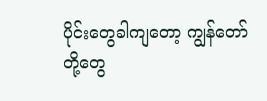ပိုင်းတွေခါကျတော့ ကျွန်တော်တို့တွေ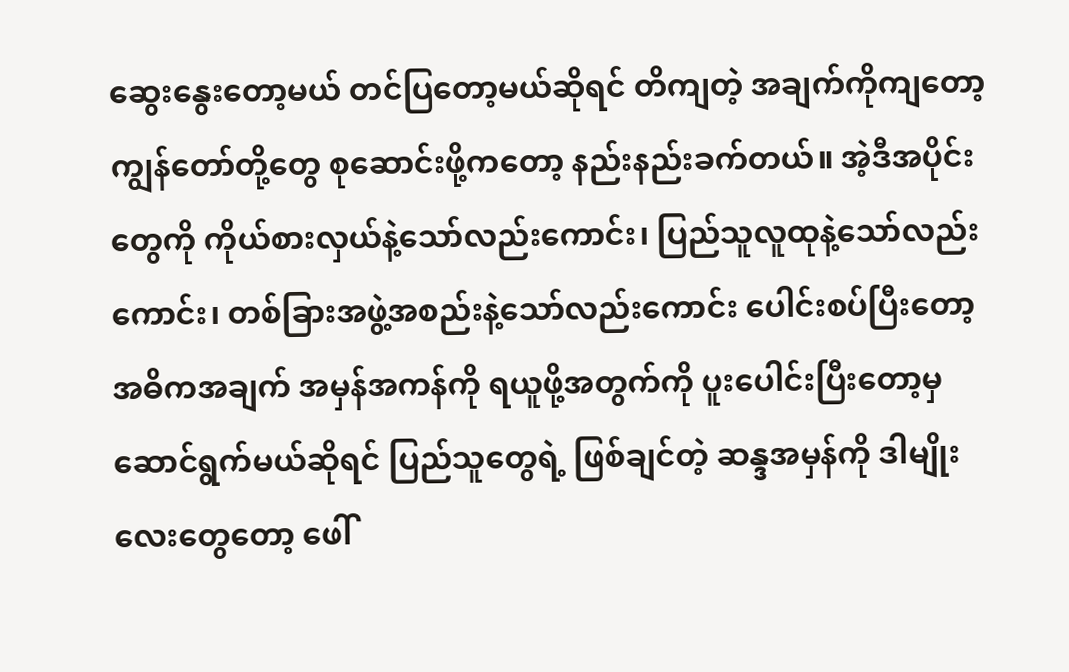ဆွေးနွေးတော့မယ် တင်ပြတော့မယ်ဆိုရင် တိကျတဲ့ အချက်ကိုကျတော့ ကျွန်တော်တို့တွေ စုဆောင်းဖို့ကတော့ နည်းနည်းခက်တယ်။ အဲ့ဒီအပိုင်းတွေကို ကိုယ်စားလှယ်နဲ့သော်လည်းကောင်း၊ ပြည်သူလူထုနဲ့သော်လည်းကောင်း၊ တစ်ခြားအဖွဲ့အစည်းနဲ့သော်လည်းကောင်း ပေါင်းစပ်ပြီးတော့ အဓိကအချက် အမှန်အကန်ကို ရယူဖို့အတွက်ကို ပူးပေါင်းပြီးတော့မှ ဆောင်ရွက်မယ်ဆိုရင် ပြည်သူတွေရဲ့ ဖြစ်ချင်တဲ့ ဆန္ဒအမှန်ကို ဒါမျိုးလေးတွေတော့ ဖေါ်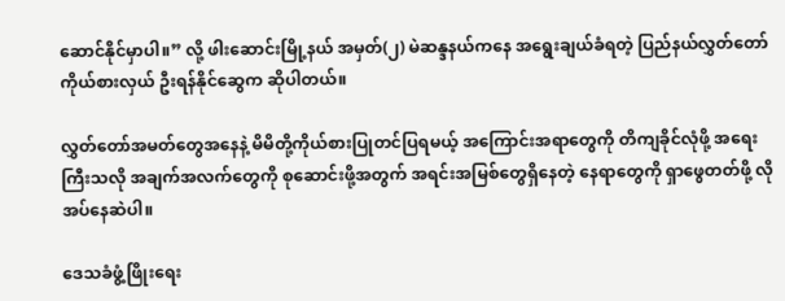ဆောင်နိုင်မှာပါ။” လို့ ဖါးဆောင်းမြို့နယ် အမှတ်(၂) မဲဆန္ဒနယ်ကနေ အရွေးချယ်ခံရတဲ့ ပြည်နယ်လွှတ်တော် ကိုယ်စားလှယ် ဦးရန်နိုင်ဆွေက ဆိုပါတယ်။

လွှတ်တော်အမတ်တွေအနေနဲ့ မိမိတို့ကိုယ်စားပြုတင်ပြရမယ့် အကြောင်းအရာတွေကို တိကျခိုင်လုံဖို့ အရေးကြီးသလို အချက်အလက်တွေကို စုဆောင်းဖို့အတွက် အရင်းအမြစ်တွေရှိနေတဲ့ နေရာတွေကို ရှာဖွေတတ်ဖို့ လိုအပ်နေဆဲပါ။

ဒေသခံဖွံ့ဖြိုးရေး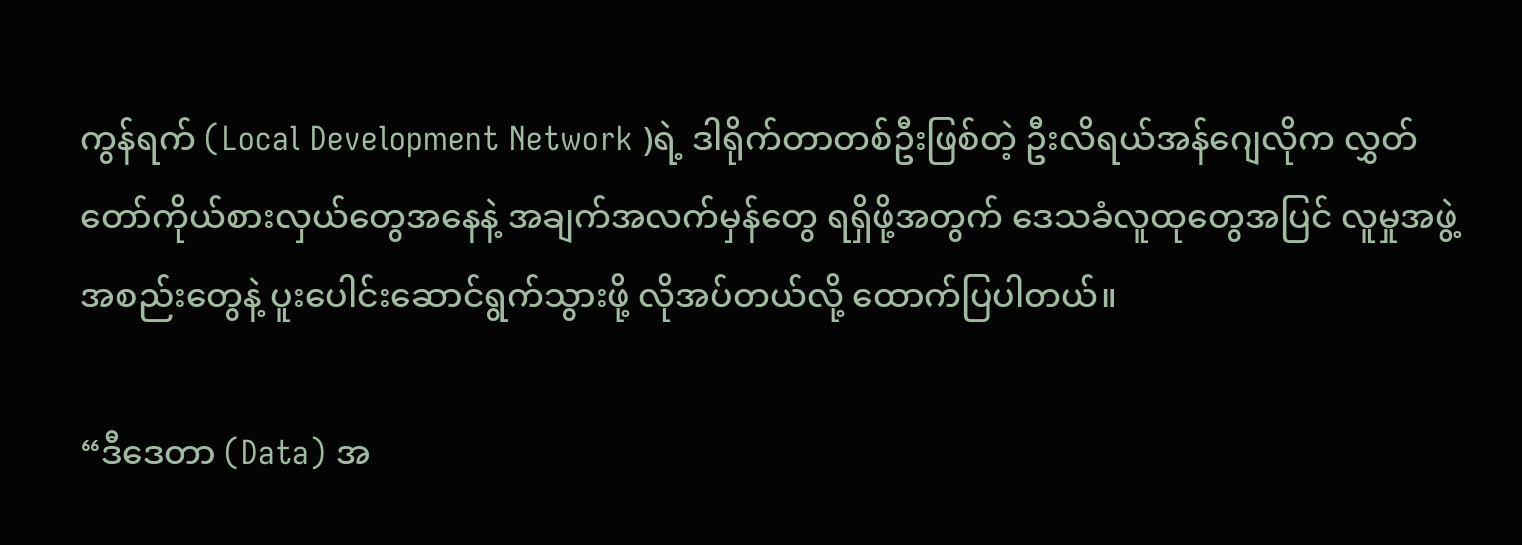ကွန်ရက် (Local Development Network )ရဲ့ ဒါရိုက်တာတစ်ဦးဖြစ်တဲ့ ဦးလိရယ်အန်ဂျေလိုက လွှတ်တော်ကိုယ်စားလှယ်တွေအနေနဲ့ အချက်အလက်မှန်တွေ ရရှိဖို့အတွက် ဒေသခံလူထုတွေအပြင် လူမှုအဖွဲ့အစည်းတွေနဲ့ ပူးပေါင်းဆောင်ရွက်သွားဖို့ လိုအပ်တယ်လို့ ထောက်ပြပါတယ်။

“ဒီဒေတာ (Data) အ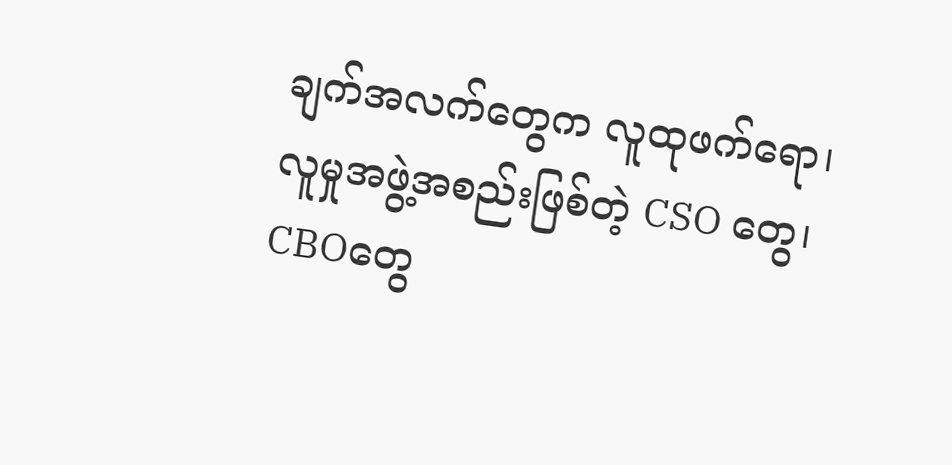ချက်အလက်တွေက လူထုဖက်ရော၊ လူမှုအဖွဲ့အစည်းဖြစ်တဲ့ CSO တွေ၊ CBOတွေ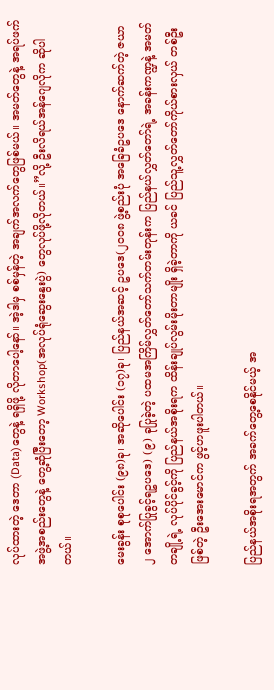လုပ်ထားတဲ့ ဒေတာ (Data)တွေနဲ့ ရရှိဖို့ လိုတာပေါ့နော်။ အဲ့ဒါမှ စစ်မှန်တဲ့ အချက်အလက်တွေဖြစ်မယ်။ အမတ်တွေနဲ့ အရပ်ဖက်အဖွဲ့အစည်းတွေနဲ့ တွေ့ဆုံပြီးတော့ Workshop(အလုပ်ရုံဆွေးနွေးပွဲ) တွေလုပ်ဖို့လိုတယ်။”လို့ ဦးလိရယ်အန်ဂျေလိုက ဆိုပါတယ်။

မေးခွန်း စုစုပေါင်း (၉၈)ခု၊ အဆိုပေါင်း (၁၇)ခု၊ ပြည်နယ်အဆင့် ဥပဒေ(၂၀၀၈ ဖွဲ့စည်းပုံ အခြေခံဥပဒေ နောက်ဆက်တဲ့ ဇယာ ၂ အောက်ပြုခွင့်ရဥပဒေ) (၉) ခုပြုခဲ့တဲ့ ပထမအကြိမ်လွှတ်တော်သက်တမ်းတုန်းက ပြည်နယ်လွှတ်တော်ရဲ့ အခန်းကဏ္ဍနဲ့ အမတ်တချို့ရဲ့ လုပ်ပိုင်ခွင့်ကို ပြည်နယ်အစိုးရက ထိန်းချုပ်လွမ်းမိုးတာမျိုး ရှိခဲ့တာကို ယခင် ပြည်သူ့လွှတ်တော်ကိုယ်စားလှယ် တစ်ဦးဖြစ်တဲ့ ဦးအေးမောင်က ဖွင့်ဟဖူးပါတယ်။

ပြည်နယ်အစိုးရအတွက် အခက်တွေ့စေနိုင်မယ့် အ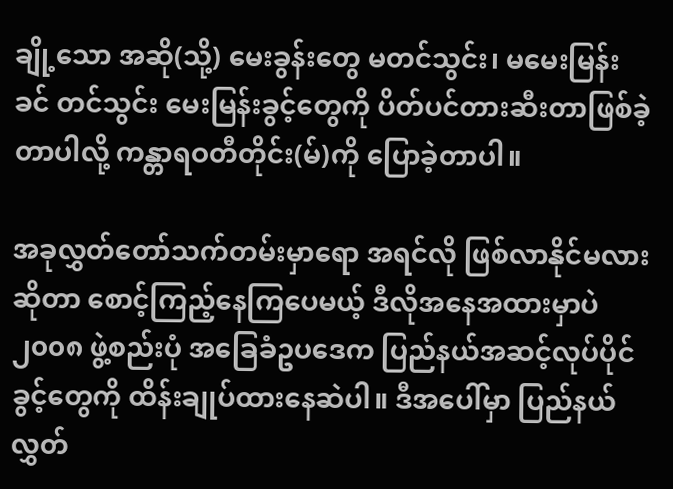ချို့သော အဆို(သို့) မေးခွန်းတွေ မတင်သွင်း၊ မမေးမြန်းခင် တင်သွင်း မေးမြန်းခွင့်တွေကို ပိတ်ပင်တားဆီးတာဖြစ်ခဲ့တာပါလို့ ကန္တာရဝတီတိုင်း(မ်)ကို ပြောခဲ့တာပါ။

အခုလွှတ်တော်သက်တမ်းမှာရော အရင်လို ဖြစ်လာနိုင်မလားဆိုတာ စောင့်ကြည့်နေကြပေမယ့် ဒီလိုအနေအထားမှာပဲ ၂၀၀၈ ဖွဲ့စည်းပုံ အခြေခံဥပဒေက ပြည်နယ်အဆင့်လုပ်ပိုင်ခွင့်တွေကို ထိန်းချုပ်ထားနေဆဲပါ။ ဒီအပေါ်မှာ ပြည်နယ်လွှတ်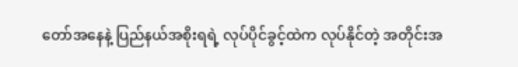တော်အနေနဲ့ ပြည်နယ်အစိုးရရဲ့ လုပ်ပိုင်ခွင့်ထဲက လုပ်နိုင်တဲ့ အတိုင်းအ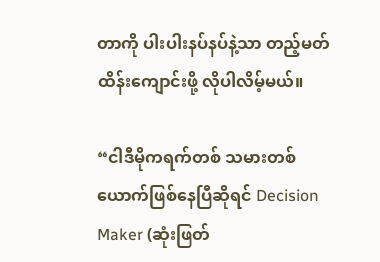တာကို ပါးပါးနပ်နပ်နဲ့သာ တည့်မတ်ထိန်းကျောင်းဖို့ လိုပါလိမ့်မယ်။

“ငါဒီမိုကရက်တစ် သမားတစ်ယောက်ဖြစ်နေပြီဆိုရင် Decision Maker (ဆုံးဖြတ်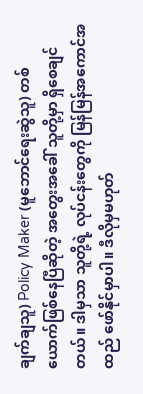ချက်ချသူ) Policy Maker (မူဘောင်ရေးဆွဲသူ) တစ်ယောက်ဖြစ်နေပြီဆိုတဲ့ အတွေးအခေါ် သူတို့မှာ ရှိစေချင်တယ်။ ဒါမှသာ သူတို့ရဲ့ လုပ်ငန်းတွေကို မြန်မြန်အကောင်အထည် ဖော်နိုင်မှာပါ။ ဒီလိုမှမဟုတ်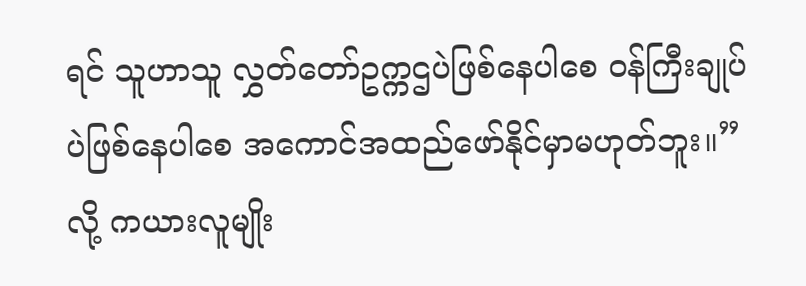ရင် သူဟာသူ လွှတ်တော်ဥက္ကဌပဲဖြစ်နေပါစေ ဝန်ကြီးချုပ်ပဲဖြစ်နေပါစေ အကောင်အထည်ဖော်နိုင်မှာမဟုတ်ဘူး။” လို့ ကယားလူမျိုး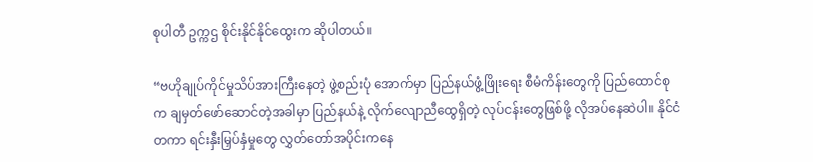စုပါတီ ဥက္ကဌ စိုင်းနိုင်နိုင်ထွေးက ဆိုပါတယ်။

“ဗဟိုချုပ်ကိုင်မှုသိပ်အားကြီးနေတဲ့ ဖွဲ့စည်းပုံ အောက်မှာ ပြည်နယ်ဖွံ့ဖြိုးရေး စီမံကိန်းတွေကို ပြည်ထောင်စုက ချမှတ်ဖော်ဆောင်တဲ့အခါမှာ ပြည်နယ်နဲ့ လိုက်လျောညီထွေရှိတဲ့ လုပ်ငန်းတွေဖြစ်ဖို့ လိုအပ်နေဆဲပါ။ နိုင်ငံတကာ ရင်းနှီးမြှပ်နှံမှုတွေ လွှတ်တော်အပိုင်းကနေ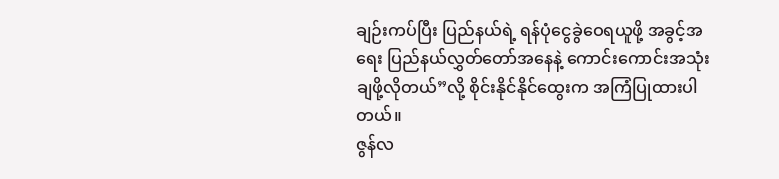ချဉ်းကပ်ပြီး ပြည်နယ်ရဲ့ ရန်ပုံငွေခွဲဝေရယူဖို့ အခွင့်အရေး ပြည်နယ်လွှတ်တော်အနေနဲ့ ကောင်းကောင်းအသုံးချဖို့လိုတယ်”လို့ စိုင်းနိုင်နိုင်ထွေးက အကြံပြုထားပါတယ်။
ဇွန်လ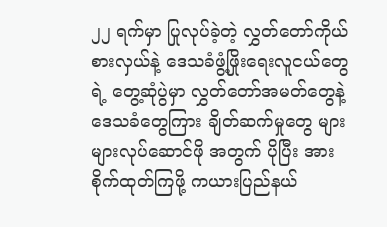၂၂ ရက်မှာ ပြုလုပ်ခဲ့တဲ့ လွှတ်တော်ကိုယ်စားလှယ်နဲ့ ဒေသခံဖွံ့ဖြိုးရေးလူငယ်တွေရဲ့ တွေ့ဆုံပွဲမှာ လွှတ်တော်အမတ်တွေနဲ့ ဒေသခံတွေကြား ချိတ်ဆက်မှုတွေ များများလုပ်ဆောင်ဖို အတွက် ပိုပြီး အားစိုက်ထုတ်ကြဖို့ ကယားပြည်နယ်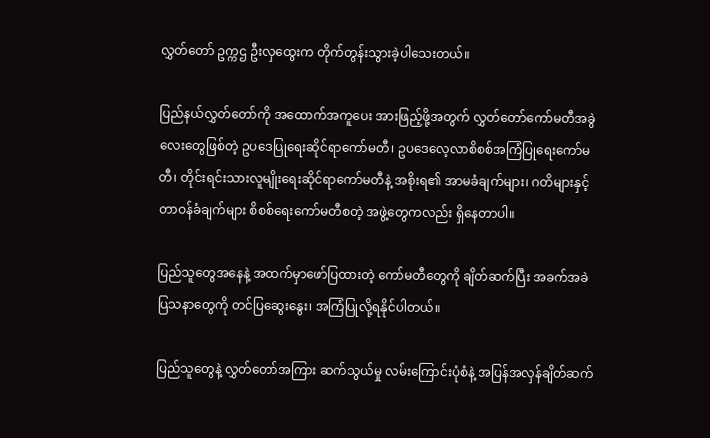လွှတ်တော် ဥက္ကဌ ဦးလှထွေးက တိုက်တွန်းသွားခဲ့ပါသေးတယ်။

ပြည်နယ်လွှတ်တော်ကို အထောက်အကူပေး အားဖြည့်ဖို့အတွက် လွှတ်တော်ကော်မတီအခွဲလေးတွေဖြစ်တဲ့ ဥပဒေပြုရေးဆိုင်ရာကော်မတီ၊ ဥပဒေလေ့လာစိစစ်အကြံပြုရေးကော်မတီ၊ တိုင်းရင်းသားလူမျိုးရေးဆိုင်ရာကော်မတီနဲ့ အစိုးရ၏ အာမခံချက်များ၊ ဂတိများနှင့် တာဝန်ခံချက်များ စိစစ်ရေးကော်မတီစတဲ့ အဖွဲ့တွေကလည်း ရှိနေတာပါ။

ပြည်သူတွေအနေနဲ့ အထက်မှာဖော်ပြထားတဲ့ ကော်မတီတွေကို ချိတ်ဆက်ပြီး အခက်အခဲ ပြသနာတွေကို တင်ပြဆွေးနွေး၊ အကြံပြုလို့ရနိုင်ပါတယ်။

ပြည်သူတွေနဲ့ လွှတ်တော်အကြား ဆက်သွယ်မှု လမ်းကြောင်းပုံစံနဲ့ အပြန်အလှန်ချိတ်ဆက်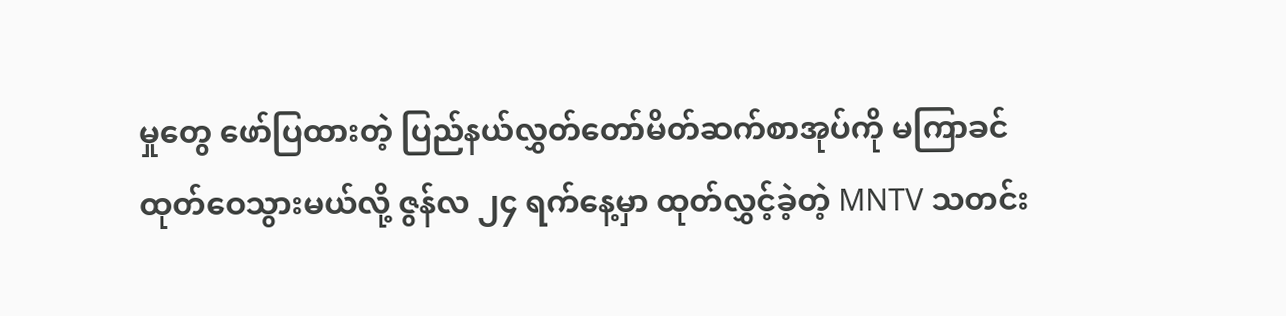မှုတွေ ဖော်ပြထားတဲ့ ပြည်နယ်လွှတ်တော်မိတ်ဆက်စာအုပ်ကို မကြာခင် ထုတ်ဝေသွားမယ်လို့ ဇွန်လ ၂၄ ရက်နေ့မှာ ထုတ်လွှင့်ခဲ့တဲ့ MNTV သတင်း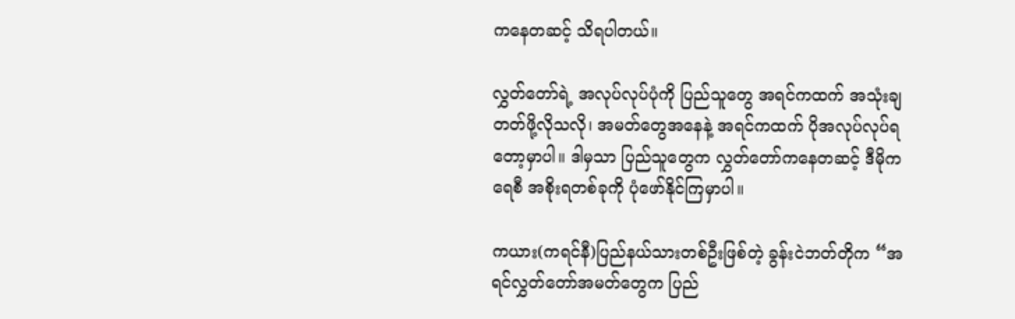ကနေတဆင့် သိရပါတယ်။

လွှတ်တော်ရဲ့ အလုပ်လုပ်ပုံကို ပြည်သူတွေ အရင်ကထက် အသုံးချတတ်ဖို့လိုသလို၊ အမတ်တွေအနေနဲ့ အရင်ကထက် ပိုအလုပ်လုပ်ရတော့မှာပါ။ ဒါမှသာ ပြည်သူတွေက လွှတ်တော်ကနေတဆင့် ဒီမိုကရေစီ အစိုးရတစ်ခုကို ပုံဖော်နိုင်ကြမှာပါ။

ကယား(ကရင်နီ)ပြည်နယ်သားတစ်ဦးဖြစ်တဲ့ ခွန်းငဲဘတ်တိုက “အရင်လွှတ်တော်အမတ်တွေက ပြည်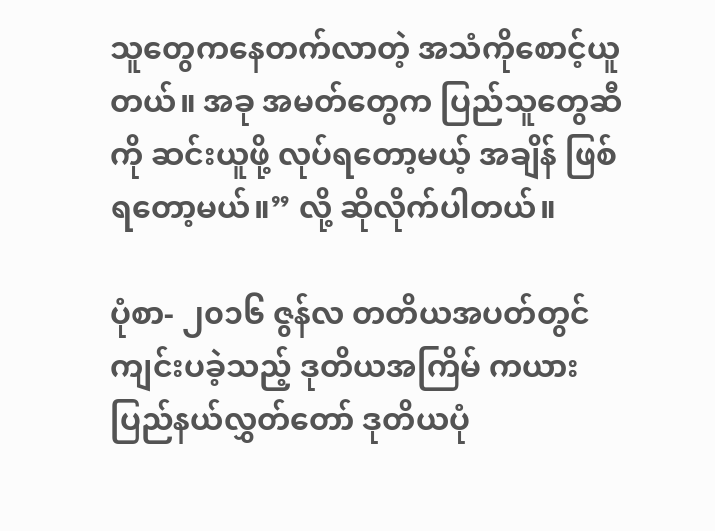သူတွေကနေတက်လာတဲ့ အသံကိုစောင့်ယူတယ်။ အခု အမတ်တွေက ပြည်သူတွေဆီကို ဆင်းယူဖို့ လုပ်ရတော့မယ့် အချိန် ဖြစ်ရတော့မယ်။” လို့ ဆိုလိုက်ပါတယ်။

ပုံစာ- ၂၀၁၆ ဇွန်လ တတိယအပတ်တွင် ကျင်းပခဲ့သည့် ဒုတိယအကြိမ် ကယားပြည်နယ်လွှတ်တော် ဒုတိယပုံ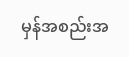မှန်အစည်းအ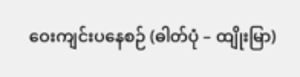ဝေးကျင်းပနေစဉ် (ဓါတ်ပုံ – ထျိုးမြာ)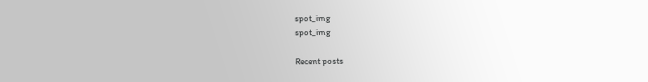spot_img
spot_img

Recent posts